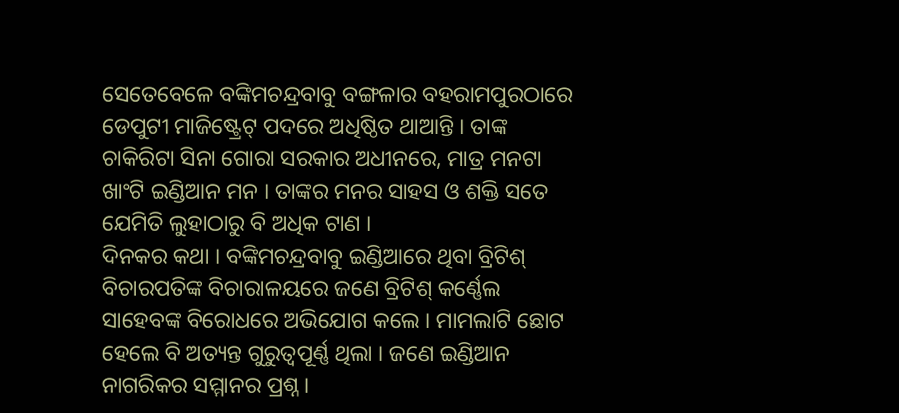ସେତେବେଳେ ବଙ୍କିମଚନ୍ଦ୍ରବାବୁ ବଙ୍ଗଳାର ବହରାମପୁରଠାରେ ଡେପୁଟୀ ମାଜିଷ୍ଟ୍ରେଟ୍ ପଦରେ ଅଧିଷ୍ଠିତ ଥାଆନ୍ତି । ତାଙ୍କ ଚାକିରିଟା ସିନା ଗୋରା ସରକାର ଅଧୀନରେ, ମାତ୍ର ମନଟା ଖାଂଟି ଇଣ୍ଡିଆନ ମନ । ତାଙ୍କର ମନର ସାହସ ଓ ଶକ୍ତି ସତେ ଯେମିତି ଲୁହାଠାରୁ ବି ଅଧିକ ଟାଣ ।
ଦିନକର କଥା । ବଙ୍କିମଚନ୍ଦ୍ରବାବୁ ଇଣ୍ଡିଆରେ ଥିବା ବ୍ରିଟିଶ୍ ବିଚାରପତିଙ୍କ ବିଚାରାଳୟରେ ଜଣେ ବ୍ରିଟିଶ୍ କର୍ଣ୍ଣେଲ ସାହେବଙ୍କ ବିରୋଧରେ ଅଭିଯୋଗ କଲେ । ମାମଲାଟି ଛୋଟ ହେଲେ ବି ଅତ୍ୟନ୍ତ ଗୁରୁତ୍ୱପୂର୍ଣ୍ଣ ଥିଲା । ଜଣେ ଇଣ୍ଡିଆନ ନାଗରିକର ସମ୍ମାନର ପ୍ରଶ୍ନ ।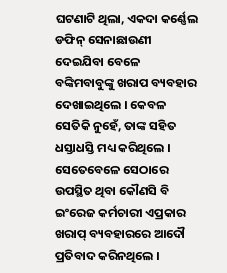ଘଟଣାଟି ଥିଲା, ଏକଦା କର୍ଣ୍ଣେଲ ଡଫିନ୍ ସେନାଛାଉଣୀ ଦେଇଯିବା ବେଳେ ବଙ୍କିମବାବୁଙ୍କୁ ଖରାପ ବ୍ୟବହାର ଦେଖାଇଥିଲେ । କେବଳ ସେତିକି ନୁହେଁ, ତାଙ୍କ ସହିତ ଧସ୍ତାଧସ୍ତି ମଧ୍ୟ କରିଥିଲେ । ସେତେବେଳେ ସେଠାରେ ଉପସ୍ଥିତ ଥିବା କୌଣସି ବି ଇଂରେଜ କର୍ମଚାରୀ ଏପ୍ରକାର ଖରାପ୍ ବ୍ୟବହାରରେ ଆଦୌ ପ୍ରତିବାଦ କରିନଥିଲେ ।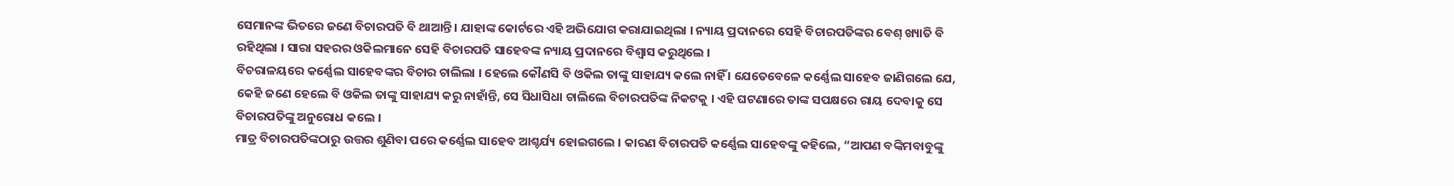ସେମାନଙ୍କ ଭିତରେ ଜଣେ ବିଚାରପତି ବି ଥାଆନ୍ତି । ଯାହାଙ୍କ କୋର୍ଟରେ ଏହି ଅଭିଯୋଗ କରାଯାଇଥିଲା । ନ୍ୟାୟ ପ୍ରଦାନରେ ସେହି ବିଚାରପତିଙ୍କର ବେଶ୍ ଖ୍ୟାତି ବି ରହିଥିଲା । ସାରା ସହରର ଓକିଲମାନେ ସେହି ବିଚାରପତି ସାହେବଙ୍କ ନ୍ୟାୟ ପ୍ରଦାନରେ ବିଶ୍ୱାସ କରୁଥିଲେ ।
ବିଚରାଳୟରେ କର୍ଣ୍ଣେଲ ସାହେବଙ୍କର ବିଚାର ଚାଲିଲା । ହେଲେ କୌଣସି ବି ଓକିଲ ତାଙ୍କୁ ସାହାଯ୍ୟ କଲେ ନାହିଁ । ଯେତେବେଳେ କର୍ଣ୍ଣେଲ ସାହେବ ଜାଣିଗଲେ ଯେ, କେହି ଜଣେ ହେଲେ ବି ଓକିଲ ତାଙ୍କୁ ସାହାଯ୍ୟ କରୁ ନାହାଁନ୍ତି, ସେ ସିଧାସିଧା ଚାଲିଲେ ବିଚାରପତିଙ୍କ ନିକଟକୁ । ଏହି ଘଟଣାରେ ତାଙ୍କ ସପକ୍ଷରେ ରାୟ ଦେବାକୁ ସେ ବିଚାରପତିଙ୍କୁ ଅନୁରୋଧ କଲେ ।
ମାତ୍ର ବିଚାରପତିଙ୍କଠାରୁ ଉତ୍ତର ଶୁଣିବା ପରେ କର୍ଣ୍ଣେଲ ସାହେବ ଆଶ୍ଚର୍ଯ୍ୟ ହୋଇଗଲେ । କାରଣ ବିଚାରପତି କର୍ଣ୍ଣେଲ ସାହେବଙ୍କୁ କହିଲେ, “ଆପଣ ବଙ୍କିମବାବୁଙ୍କୁ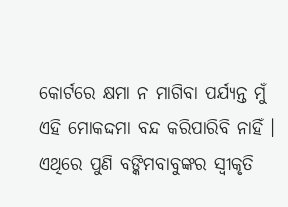କୋର୍ଟରେ କ୍ଷମା ନ ମାଗିବା ପର୍ଯ୍ୟନ୍ତ ମୁଁ ଏହି ମୋକଦ୍ଦମା ବନ୍ଦ କରିପାରିବି ନାହିଁ । ଏଥିରେ ପୁଣି ବଙ୍କିମବାବୁଙ୍କର ସ୍ୱୀକୃତି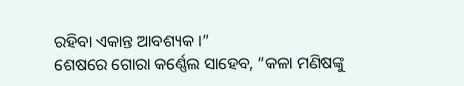ରହିବା ଏକାନ୍ତ ଆବଶ୍ୟକ ।”
ଶେଷରେ ଗୋରା କର୍ଣ୍ଣେଲ ସାହେବ, “କଳା ମଣିଷଙ୍କୁ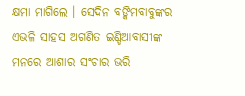କ୍ଷମା ମାଗିଲେ । ସେଦିନ ବଙ୍କିମବାବୁଙ୍କର ଏଭଳି ସାହସ ଅଗଣିତ ଇଣ୍ଡିଆବାସୀଙ୍କ ମନରେ ଆଶାର ସଂଚାର ଭରି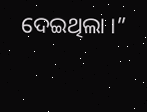ଦେଇଥିଲା ।”